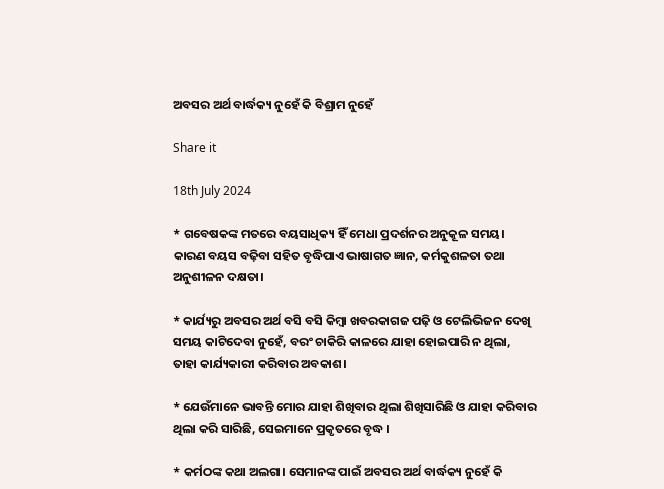ଅବସର ଅର୍ଥ ବାର୍ଦ୍ଧକ୍ୟ ନୁହେଁ କି ବିଶ୍ରାମ ନୁହେଁ

Share it

18th July 2024

* ଗବେଷକଙ୍କ ମତରେ ବୟସାଧିକ୍ୟ ହିଁ ମେଧା ପ୍ରଦର୍ଶନର ଅନୁକୂଳ ସମୟ। କାରଣ ବୟସ ବଢ଼ିବା ସହିତ ବୃଦ୍ଧିପାଏ ଭାଷାଗତ ଜ୍ଞାନ, କର୍ମକୁଶଳତା ତଥା ଅନୁଶୀଳନ ଦକ୍ଷତା।

* କାର୍ଯ୍ୟରୁ ଅବସର ଅର୍ଥ ବସି ବସି କିମ୍ବା ଖବରକାଗଜ ପଢ଼ି ଓ ଟେଲିଭିଜନ ଦେଖି ସମୟ କାଟିଦେବା ନୁହେଁ, ବରଂ ଚାକିରି କାଳରେ ଯାହା ହୋଇପାରି ନ ଥିଲା, ତାହା କାର୍ଯ୍ୟକାରୀ କରିବାର ଅବକାଶ।

* ଯେଉଁମାନେ ଭାବନ୍ତି ମୋର ଯାହା ଶିଖିବାର ଥିଲା ଶିଖିସାରିଛି ଓ ଯାହା କରିବାର ଥିଲା କରି ସାରିଛି, ସେଇମାନେ ପ୍ରକୃତରେ ବୃଦ୍ଧ ।

* କର୍ମଠଙ୍କ କଥା ଅଲଗା। ସେମାନଙ୍କ ପାଇଁ ଅବସର ଅର୍ଥ ବାର୍ଦ୍ଧକ୍ୟ ନୁହେଁ କି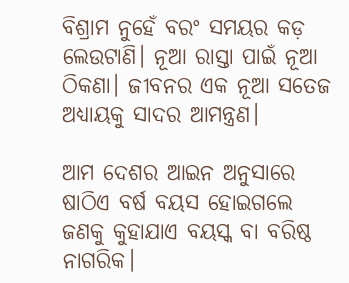ବିଶ୍ରାମ ନୁହେଁ ବରଂ ସମୟର କଡ଼ ଲେଉଟାଣି। ନୂଆ ରାସ୍ତା ପାଇଁ ନୂଆ ଠିକଣା। ଜୀବନର ଏକ ନୂଆ ସତେଜ ଅଧ୍ୟାୟକୁ ସାଦର ଆମନ୍ତ୍ରଣ।

ଆମ ଦେଶର ଆଇନ ଅନୁସାରେ ଷାଠିଏ ବର୍ଷ ବୟସ ହୋଇଗଲେ ଜଣକୁ କୁହାଯାଏ ବୟସ୍କ ବା ବରିଷ୍ଠ ନାଗରିକ।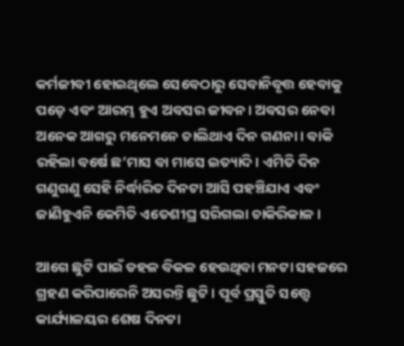କର୍ମଜୀବୀ ହୋଇଥିଲେ ସେବେଠାରୁ ସେବାନିବୃତ୍ତ ହେବାକୁ ପଡ଼େ ଏବଂ ଆରମ୍ଭ ହୁଏ ଅବସର ଜୀବନ। ଅବସର ନେବା ଅନେକ ଆଗରୁ ମନେମନେ ଚାଲିଥାଏ ଦିନ ଗଣନା। ବାକି ରହିଲା ବର୍ଷେ ଛ’ମାସ ବା ମାସେ ଇତ୍ୟାଦି। ଏମିତି ଦିନ ଗଣୁଗଣୁ ସେହି ନିର୍ଦ୍ଧାରିତ ଦିନଟା ଆସି ପହଞ୍ଚିଯାଏ ଏବଂ ଜାଣିହୁଏନି କେମିତି ଏତେଶୀଘ୍ର ସରିଗଲା ଚାକିରିକାଳ।

ଆଗେ ଛୁଟି ପାଇଁ ଡହଳ ବିକଳ ହେଉଥିବା ମନଟା ସହଜରେ ଗ୍ରହଣ କରିପାରେନି ଅସରନ୍ତି ଛୁଟି। ପୂର୍ବ ପ୍ରସ୍ତୁତି ସତ୍ତ୍ୱେ କାର୍ଯ୍ୟାଳୟର ଶେଷ ଦିନଟା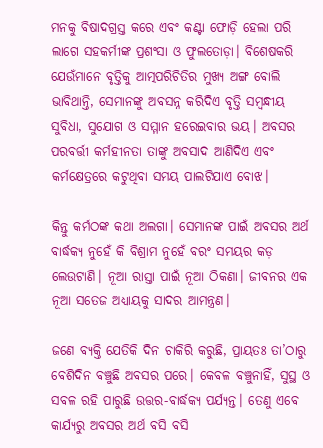ମନକୁ ବିଷାଦଗ୍ରସ୍ତ କରେ ଏବଂ କଣ୍ଟା ଫୋଡ଼ି ହେଲା ପରି ଲାଗେ ସହକର୍ମୀଙ୍କ ପ୍ରଶଂସା ଓ ଫୁଲତୋଡ଼ା। ବିଶେଷକରି ଯେଉଁମାନେ ବୃତ୍ତିକୁ ଆତ୍ମପରିଚିତିର ମୁଖ୍ୟ ଅଙ୍ଗ ବୋଲି ଭାବିଥାନ୍ତି, ସେମାନଙ୍କୁ ଅବସନ୍ନ କରିଦିଏ ବୃତ୍ତି ସମ୍ବନ୍ଧୀୟ ସୁବିଧା, ସୁଯୋଗ ଓ ସମ୍ମାନ ହରେଇବାର ଭୟ। ଅବସର ପରବର୍ତ୍ତୀ କର୍ମହୀନତା ତାଙ୍କୁ ଅବସାଦ ଆଣିଦିଏ ଏବଂ କର୍ମକ୍ଷେତ୍ରରେ କଟୁଥିବା ସମୟ ପାଲଟିଯାଏ ବୋଝ।

କିନ୍ତୁ କର୍ମଠଙ୍କ କଥା ଅଲଗା। ସେମାନଙ୍କ ପାଇଁ ଅବସର ଅର୍ଥ ବାର୍ଦ୍ଧକ୍ୟ ନୁହେଁ କି ବିଶ୍ରାମ ନୁହେଁ ବରଂ ସମୟର କଡ଼ ଲେଉଟାଣି। ନୂଆ ରାସ୍ତା ପାଇଁ ନୂଆ ଠିକଣା। ଜୀବନର ଏକ ନୂଆ ସତେଜ ଅଧ୍ୟାୟକୁ ସାଦର ଆମନ୍ତ୍ରଣ।

ଜଣେ ବ୍ୟକ୍ତି ଯେତିକି ଦିନ ଚାକିରି କରୁଛି, ପ୍ରାୟତଃ ତା’ଠାରୁ ବେଶିଦିନ ବଞ୍ଚୁଛି ଅବସର ପରେ। କେବଳ ବଞ୍ଚୁନାହିଁ, ସୁସ୍ଥ ଓ ସବଳ ରହି ପାରୁଛି ଉତ୍ତର-ବାର୍ଦ୍ଧକ୍ୟ ପର୍ଯ୍ୟନ୍ତ। ତେଣୁ ଏବେ କାର୍ଯ୍ୟରୁ ଅବସର ଅର୍ଥ ବସି ବସି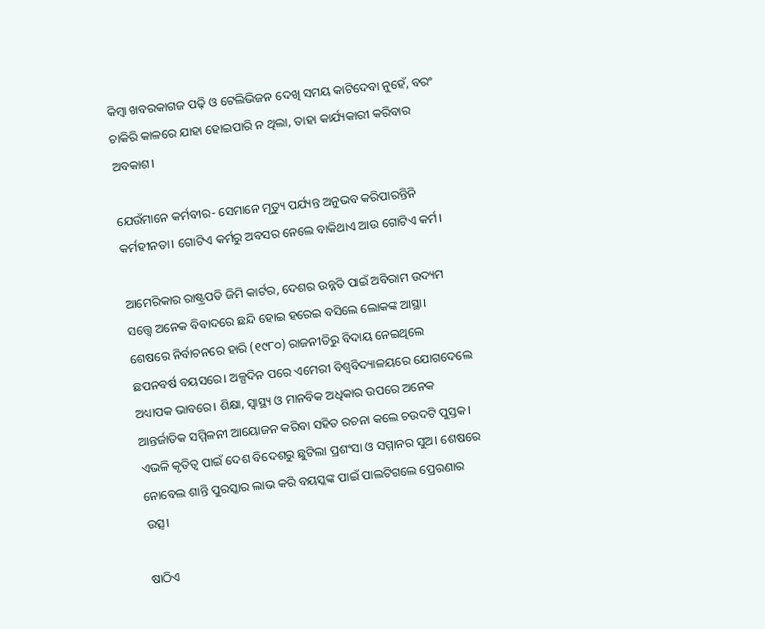କିମ୍ବା ଖବରକାଗଜ ପଢ଼ି ଓ ଟେଲିଭିଜନ ଦେଖି ସମୟ କାଟିଦେବା ନୁହେଁ, ବରଂ ଚାକିରି କାଳରେ ଯାହା ହୋଇପାରି ନ ଥିଲା, ତାହା କାର୍ଯ୍ୟକାରୀ କରିବାର ଅବକାଶ।

ଯେଉଁମାନେ କର୍ମବୀର- ସେମାନେ ମୃତ୍ୟୁ ପର୍ଯ୍ୟନ୍ତ ଅନୁଭବ କରିପାରନ୍ତିନି କର୍ମହୀନତା। ଗୋଟିଏ କର୍ମରୁ ଅବସର ନେଲେ ବାକିଥାଏ ଆଉ ଗୋଟିଏ କର୍ମ।

ଆମେରିକାର ରାଷ୍ଟ୍ରପତି ଜିମି କାର୍ଟର, ଦେଶର ଉନ୍ନତି ପାଇଁ ଅବିରାମ ଉଦ୍ୟମ ସତ୍ତ୍ୱେ ଅନେକ ବିବାଦରେ ଛନ୍ଦି ହୋଇ ହରେଇ ବସିଲେ ଲୋକଙ୍କ ଆସ୍ଥା। ଶେଷରେ ନିର୍ବାଚନରେ ହାରି (୧୯୮୦) ରାଜନୀତିରୁ ବିଦାୟ ନେଇଥିଲେ ଛପନବର୍ଷ ବୟସରେ। ଅଳ୍ପଦିନ ପରେ ଏମେରୀ ବିଶ୍ୱବିଦ୍ୟାଳୟରେ ଯୋଗଦେଲେ ଅଧ୍ୟାପକ ଭାବରେ। ଶିକ୍ଷା, ସ୍ବାସ୍ଥ୍ୟ ଓ ମାନବିକ ଅଧିକାର ଉପରେ ଅନେକ ଆନ୍ତର୍ଜାତିକ ସମ୍ମିଳନୀ ଆୟୋଜନ କରିବା ସହିତ ରଚନା କଲେ ଚଉଦଟି ପୁସ୍ତକ। ଏଭଳି କୃତିତ୍ୱ ପାଇଁ ଦେଶ ବିଦେଶରୁ ଛୁଟିଲା ପ୍ରଶଂସା ଓ ସମ୍ମାନର ସୁଅ। ଶେଷରେ ନୋବେଲ ଶାନ୍ତି ପୁରସ୍କାର ଲାଭ କରି ବୟସ୍କଙ୍କ ପାଇଁ ପାଲଟିଗଲେ ପ୍ରେରଣାର ଉତ୍ସ।

ଷାଠିଏ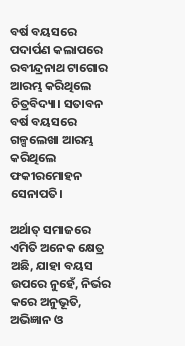ବର୍ଷ ବୟସରେ ପଦାର୍ପଣ କଲାପରେ ରବୀନ୍ଦ୍ରନାଥ ଟାଗୋର ଆରମ୍ଭ କରିଥିଲେ ଚିତ୍ରବିଦ୍ୟା। ସତାବନ ବର୍ଷ ବୟସରେ ଗଳ୍ପଲେଖା ଆରମ୍ଭ କରିଥିଲେ ଫକୀରମୋହନ ସେନାପତି।

ଅର୍ଥାତ୍‌ ସମାଜରେ ଏମିତି ଅନେକ କ୍ଷେତ୍ର ଅଛି, ଯାହା ବୟସ ଉପରେ ନୁହେଁ, ନିର୍ଭର କରେ ଅନୁଭୂତି, ଅଭିଜ୍ଞାନ ଓ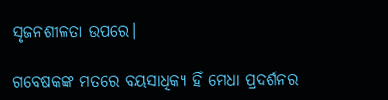ସୃଜନଶୀଳତା ଉପରେ।

ଗବେଷକଙ୍କ ମତରେ ବୟସାଧିକ୍ୟ ହିଁ ମେଧା ପ୍ରଦର୍ଶନର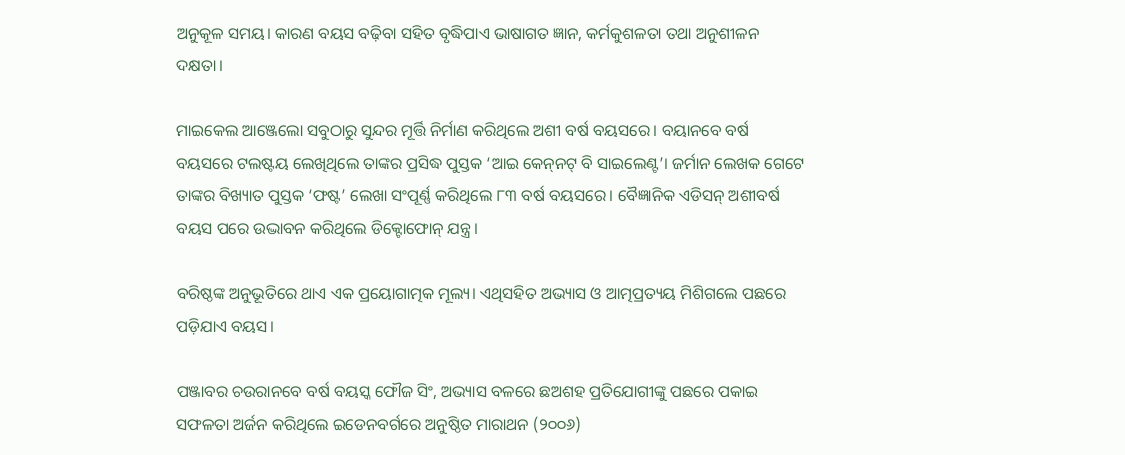ଅନୁକୂଳ ସମୟ। କାରଣ ବୟସ ବଢ଼ିବା ସହିତ ବୃଦ୍ଧିପାଏ ଭାଷାଗତ ଜ୍ଞାନ, କର୍ମକୁଶଳତା ତଥା ଅନୁଶୀଳନ ଦକ୍ଷତା।

ମାଇକେଲ ଆଞ୍ଜେଲୋ ସବୁଠାରୁ ସୁନ୍ଦର ମୂର୍ତ୍ତି ନିର୍ମାଣ କରିଥିଲେ ଅଶୀ ବର୍ଷ ବୟସରେ। ବୟାନବେ ବର୍ଷ ବୟସରେ ଟଲଷ୍ଟୟ ଲେଖିଥିଲେ ତାଙ୍କର ପ୍ରସିଦ୍ଧ ପୁସ୍ତକ ‘ଆଇ କେନ୍‌ନଟ୍‌ ବି ସାଇଲେଣ୍ଟ’। ଜର୍ମାନ ଲେଖକ ଗେଟେ ତାଙ୍କର ବିଖ୍ୟାତ ପୁସ୍ତକ ‘ଫଷ୍ଟ’ ଲେଖା ସଂପୂର୍ଣ୍ଣ କରିଥିଲେ ୮୩ ବର୍ଷ ବୟସରେ। ବୈଜ୍ଞାନିକ ଏଡିସନ୍‌ ଅଶୀବର୍ଷ ବୟସ ପରେ ଉଦ୍ଭାବନ କରିଥିଲେ ଡିକ୍ଟୋଫୋନ୍‌ ଯନ୍ତ୍ର।

ବରିଷ୍ଠଙ୍କ ଅନୁଭୂତିରେ ଥାଏ ଏକ ପ୍ରୟୋଗାତ୍ମକ ମୂଲ୍ୟ। ଏଥିସହିତ ଅଭ୍ୟାସ ଓ ଆତ୍ମପ୍ରତ୍ୟୟ ମିଶିଗଲେ ପଛରେ ପଡ଼ିଯାଏ ବୟସ।

ପଞ୍ଜାବର ଚଉରାନବେ ବର୍ଷ ବୟସ୍କ ଫୌଜ ସିଂ, ଅଭ୍ୟାସ ବଳରେ ଛଅଶହ ପ୍ରତିଯୋଗୀଙ୍କୁ ପଛରେ ପକାଇ ସଫଳତା ଅର୍ଜନ କରିଥିଲେ ଇଡେନବର୍ଗରେ ଅନୁଷ୍ଠିତ ମାରାଥନ (୨୦୦୬)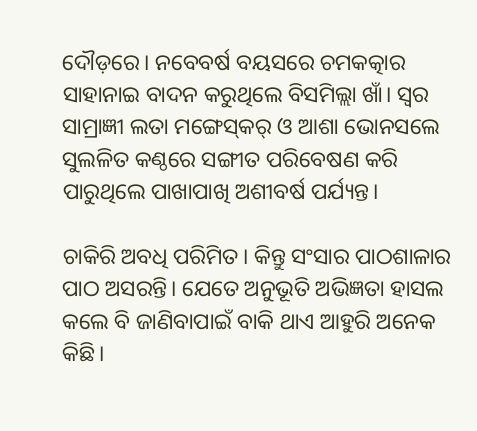ଦୌଡ଼ରେ। ନବେବର୍ଷ ବୟସରେ ଚମକତ୍କାର ସାହାନାଇ ବାଦନ କରୁଥିଲେ ବିସମିଲ୍ଲା ଖାଁ। ସ୍ବର ସାମ୍ରାଜ୍ଞୀ ଲତା ମଙ୍ଗେସ୍‌କର୍‌ ଓ ଆଶା ଭୋନସଲେ ସୁଲଳିତ କଣ୍ଠରେ ସଙ୍ଗୀତ ପରିବେଷଣ କରି ପାରୁଥିଲେ ପାଖାପାଖି ଅଶୀବର୍ଷ ପର୍ଯ୍ୟନ୍ତ।

ଚାକିରି ଅବଧି ପରିମିତ। କିନ୍ତୁ ସଂସାର ପାଠଶାଳାର ପାଠ ଅସରନ୍ତି। ଯେତେ ଅନୁଭୂତି ଅଭିଜ୍ଞତା ହାସଲ କଲେ ବି ଜାଣିବାପାଇଁ ବାକି ଥାଏ ଆହୁରି ଅନେକ କିଛି।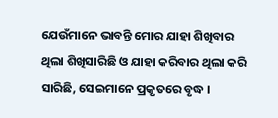ଯେଉଁମାନେ ଭାବନ୍ତି ମୋର ଯାହା ଶିଖିବାର ଥିଲା ଶିଖିସାରିଛି ଓ ଯାହା କରିବାର ଥିଲା କରି ସାରିଛି, ସେଇମାନେ ପ୍ରକୃତରେ ବୃଦ୍ଧ ।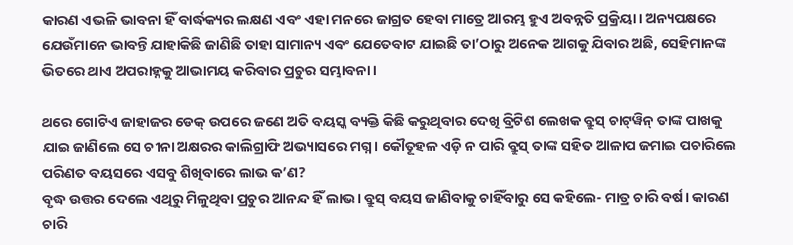କାରଣ ଏଭଳି ଭାବନା ହିଁ ବାର୍ଦ୍ଧକ୍ୟର ଲକ୍ଷଣ ଏବଂ ଏହା ମନରେ ଜାଗ୍ରତ ହେବା ମାତ୍ରେ ଆରମ୍ଭ ହୁଏ ଅବନ୍ନତି ପ୍ରକ୍ରିୟା। ଅନ୍ୟପକ୍ଷରେ ଯେଉଁମାନେ ଭାବନ୍ତି ଯାହାକିଛି ଜାଣିଛି ତାହା ସାମାନ୍ୟ ଏବଂ ଯେତେବାଟ ଯାଇଛି ତା’ଠାରୁ ଅନେକ ଆଗକୁ ଯିବାର ଅଛି, ସେହିମାନଙ୍କ ଭିତରେ ଥାଏ ଅପରାହ୍ନକୁ ଆଭାମୟ କରିବାର ପ୍ରଚୁର ସମ୍ଭାବନା।

ଥରେ ଗୋଟିଏ ଜାହାଜର ଡେକ୍‌ ଉପରେ ଜଣେ ଅତି ବୟସ୍କ ବ୍ୟକ୍ତି କିଛି କରୁଥିବାର ଦେଖି ବ୍ରିଟିଶ ଲେଖକ ବ୍ରୁସ୍‌ ଚାଟ୍‌ୱିନ୍‌ ତାଙ୍କ ପାଖକୁ ଯାଇ ଜାଣିଲେ ସେ ଚୀନା ଅକ୍ଷରର କାଲିଗ୍ରାଫି ଅଭ୍ୟାସରେ ମଗ୍ନ। କୌତୂହଳ ଏଡ଼ି ନ ପାରି ବ୍ରୁସ୍‌ ତାଙ୍କ ସହିତ ଆଳାପ ଜମାଇ ପଚାରିଲେ ପରିଣତ ବୟସରେ ଏସବୁ ଶିଖିବାରେ ଲାଭ କ’ଣ?
ବୃଦ୍ଧ ଉତ୍ତର ଦେଲେ ଏଥିରୁ ମିଳୁଥିବା ପ୍ରଚୁର ଆନନ୍ଦ ହିଁ ଲାଭ। ବ୍ରୁସ୍‌ ବୟସ ଜାଣିବାକୁ ଚାହିଁବାରୁ ସେ କହିଲେ- ମାତ୍ର ଚାରି ବର୍ଷ। କାରଣ ଚାରି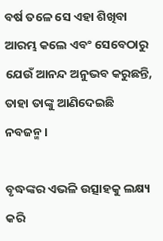ବର୍ଷ ତଳେ ସେ ଏହା ଶିଖିବା ଆରମ୍ଭ କଲେ ଏବଂ ସେବେଠାରୁ ଯେଉଁ ଆନନ୍ଦ ଅନୁଭବ କରୁଛନ୍ତି, ତାହା ତାଙ୍କୁ ଆଣିଦେଇଛି ନବଜନ୍ମ।

ବୃଦ୍ଧଙ୍କର ଏଭଳି ଉତ୍ସାହକୁ ଲକ୍ଷ୍ୟ କରି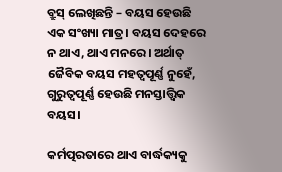ବ୍ରୁସ୍‌ ଲେଖିଛନ୍ତି – ବୟସ ହେଉଛି ଏକ ସଂଖ୍ୟା ମାତ୍ର। ବୟସ ଦେହରେ ନ ଥାଏ, ଥାଏ ମନରେ। ଅର୍ଥାତ୍‌ ଜୈବିକ ବୟସ ମହତ୍ଵପୂର୍ଣ୍ଣ ନୁହେଁ, ଗୁରୁତ୍ୱପୂର୍ଣ୍ଣ ହେଉଛି ମନସ୍ତାତ୍ତ୍ୱିକ ବୟସ।

କର୍ମତ୍ପରତାରେ ଥାଏ ବାର୍ଦ୍ଧକ୍ୟକୁ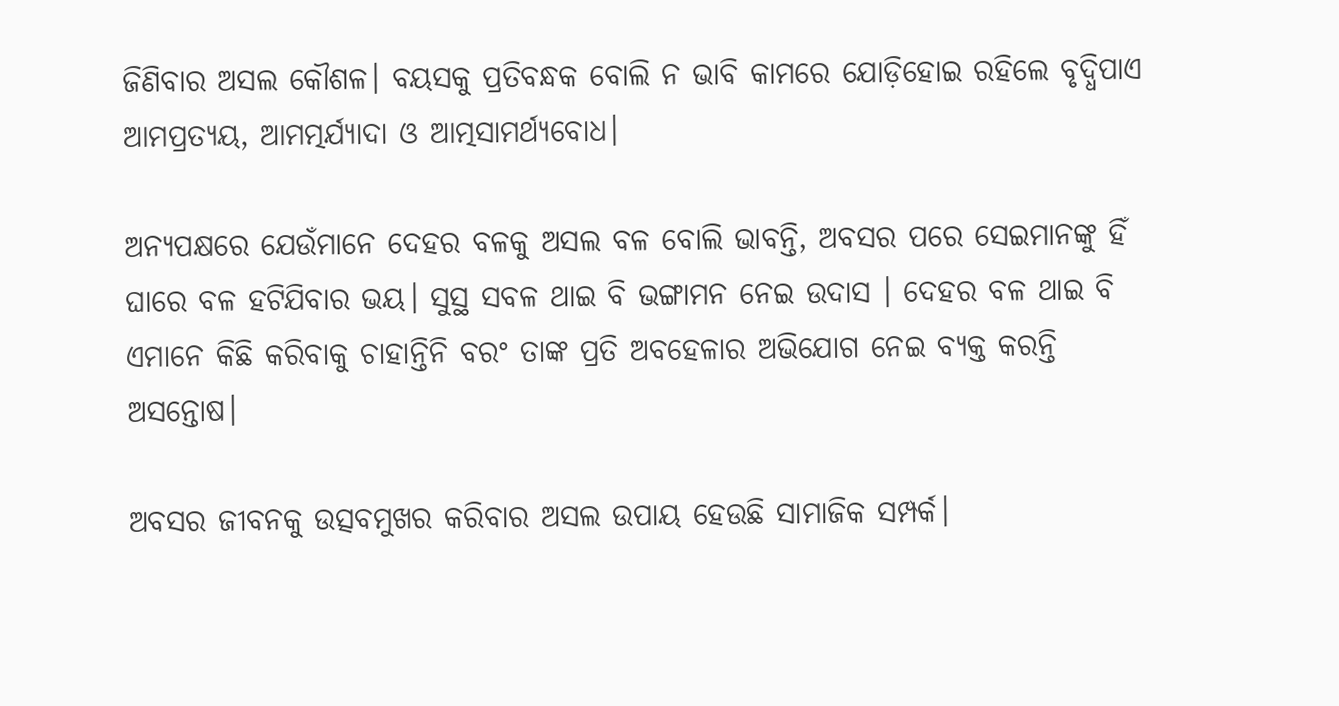ଜିଣିବାର ଅସଲ କୌଶଳ। ବୟସକୁ ପ୍ରତିବନ୍ଧକ ବୋଲି ନ ଭାବି କାମରେ ଯୋଡ଼ିହୋଇ ରହିଲେ ବୃଦ୍ଧିପାଏ ଆମପ୍ରତ୍ୟୟ, ଆମତ୍ମର୍ଯ୍ୟାଦା ଓ ଆତ୍ମସାମର୍ଥ୍ୟବୋଧ।

ଅନ୍ୟପକ୍ଷରେ ଯେଉଁମାନେ ଦେହର ବଳକୁ ଅସଲ ବଳ ବୋଲି ଭାବନ୍ତି, ଅବସର ପରେ ସେଇମାନଙ୍କୁ ହିଁ ଘାରେ ବଳ ହଟିଯିବାର ଭୟ। ସୁସ୍ଥ ସବଳ ଥାଇ ବି ଭଙ୍ଗାମନ ନେଇ ଉଦାସ । ଦେହର ବଳ ଥାଇ ବି ଏମାନେ କିଛି କରିବାକୁ ଚାହାନ୍ତିନି ବରଂ ତାଙ୍କ ପ୍ରତି ଅବହେଳାର ଅଭିଯୋଗ ନେଇ ବ୍ୟକ୍ତ କରନ୍ତି ଅସନ୍ତୋଷ।

ଅବସର ଜୀବନକୁ ଉତ୍ସବମୁଖର କରିବାର ଅସଲ ଉପାୟ ହେଉଛି ସାମାଜିକ ସମ୍ପର୍କ।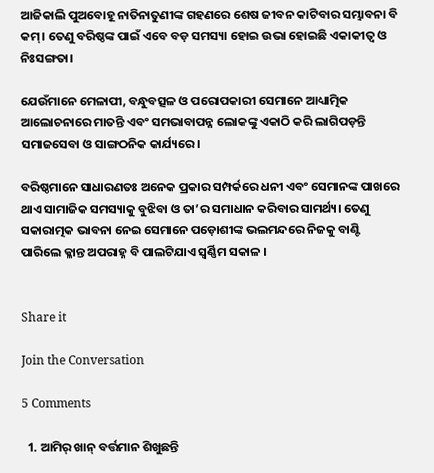ଆଜିକାଲି ପୁଅବୋହୂ ନାତିନାତୁଣୀଙ୍କ ଗହଣରେ ଶେଷ ଜୀବନ କାଟିବାର ସମ୍ଭାବନା ବି କମ୍‌। ତେଣୁ ବରିଷ୍ଠଙ୍କ ପାଇଁ ଏବେ ବଡ଼ ସମସ୍ୟା ହୋଇ ଉଭା ହୋଇଛି ଏକାକୀତ୍ୱ ଓ ନିଃସଙ୍ଗତା।

ଯେଉଁମାନେ ମେଳାପୀ, ବନ୍ଧୁବତ୍ସଳ ଓ ପରୋପକାରୀ ସେମାନେ ଆଧ୍ୟାତ୍ମିକ ଆଲୋଚନାରେ ମାତନ୍ତି ଏବଂ ସମଭାବାପନ୍ନ ଲୋକଙ୍କୁ ଏକାଠି କରି ଲାଗିପଡ଼ନ୍ତି ସମାଜସେବା ଓ ସାଙ୍ଗଠନିକ କାର୍ଯ୍ୟରେ।

ବରିଷ୍ଠମାନେ ସାଧାରଣତଃ ଅନେକ ପ୍ରକାର ସମ୍ପର୍କରେ ଧନୀ ଏବଂ ସେମାନଙ୍କ ପାଖରେ ଥାଏ ସାମାଜିକ ସମସ୍ୟାକୁ ବୁଝିବା ଓ ତା’ର ସମାଧାନ କରିବାର ସାମର୍ଥ୍ୟ। ତେଣୁ ସକାରାତ୍ମକ ଭାବନା ନେଇ ସେମାନେ ପଡ଼ୋଶୀଙ୍କ ଭଲମନ୍ଦରେ ନିଜକୁ ବାଣ୍ଟି ପାରିଲେ କ୍ଳାନ୍ତ ଅପରାହ୍ନ ବି ପାଲଟିଯାଏ ସ୍ବର୍ଣ୍ଣିମ ସକାଳ ।


Share it

Join the Conversation

5 Comments

  1. ଆମିର୍ ଖାନ୍ ବର୍ତ୍ତମାନ ଶିଖୁଛନ୍ତି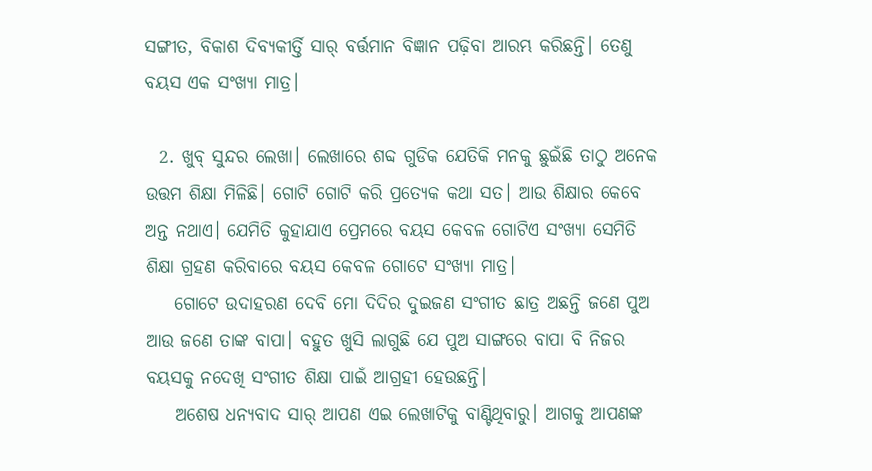ସଙ୍ଗୀତ, ବିକାଶ ଦିବ୍ୟକୀର୍ତ୍ତି ସାର୍ ବର୍ତ୍ତମାନ ବିଜ୍ଞାନ ପଢ଼ିବା ଆରମ୍ଭ କରିଛନ୍ତି। ତେଣୁ ବୟସ ଏକ ସଂଖ୍ୟା ମାତ୍ର।

  2. ଖୁବ୍ ସୁନ୍ଦର ଲେଖା। ଲେଖାରେ ଶବ୍ଦ ଗୁଡିକ ଯେତିକି ମନକୁ ଛୁଇଁଛି ତାଠୁ ଅନେକ ଉତ୍ତମ ଶିକ୍ଷା ମିଳିଛି। ଗୋଟି ଗୋଟି କରି ପ୍ରତ୍ୟେକ କଥା ସତ। ଆଉ ଶିକ୍ଷାର କେବେ ଅନ୍ତ ନଥାଏ। ଯେମିତି କୁହାଯାଏ ପ୍ରେମରେ ବୟସ କେବଳ ଗୋଟିଏ ସଂଖ୍ୟା ସେମିତି ଶିକ୍ଷା ଗ୍ରହଣ କରିବାରେ ବୟସ କେବଳ ଗୋଟେ ସଂଖ୍ୟା ମାତ୍ର।
    ଗୋଟେ ଉଦାହରଣ ଦେବି ମୋ ଦିଦିର ଦୁଇଜଣ ସଂଗୀତ ଛାତ୍ର ଅଛନ୍ତି ଜଣେ ପୁଅ ଆଉ ଜଣେ ତାଙ୍କ ବାପା। ବହୁତ ଖୁସି ଲାଗୁଛି ଯେ ପୁଅ ସାଙ୍ଗରେ ବାପା ବି ନିଜର ବୟସକୁ ନଦେଖି ସଂଗୀତ ଶିକ୍ଷା ପାଇଁ ଆଗ୍ରହୀ ହେଉଛନ୍ତି।
    ଅଶେଷ ଧନ୍ୟବାଦ ସାର୍ ଆପଣ ଏଇ ଲେଖାଟିକୁ ବାଣ୍ଟିଥିବାରୁ। ଆଗକୁ ଆପଣଙ୍କ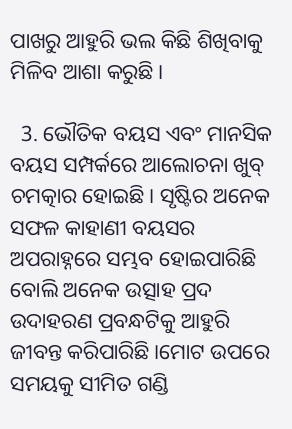ପାଖରୁ ଆହୁରି ଭଲ କିଛି ଶିଖିବାକୁ ମିଳିବ ଆଶା କରୁଛି।

  3. ଭୌତିକ ବୟସ ଏବଂ ମାନସିକ ବୟସ ସମ୍ପର୍କରେ ଆଲୋଚନା ଖୁବ୍ ଚମତ୍କାର ହୋଇଛି। ସୃଷ୍ଟିର ଅନେକ ସଫଳ କାହାଣୀ ବୟସର ଅପରାହ୍ନରେ ସମ୍ଭବ ହୋଇପାରିଛି ବୋଲି ଅନେକ ଉତ୍ସାହ ପ୍ରଦ ଉଦାହରଣ ପ୍ରବନ୍ଧଟିକୁ ଆହୁରି ଜୀବନ୍ତ କରିପାରିଛି।ମୋଟ ଉପରେ ସମୟକୁ ସୀମିତ ଗଣ୍ଡି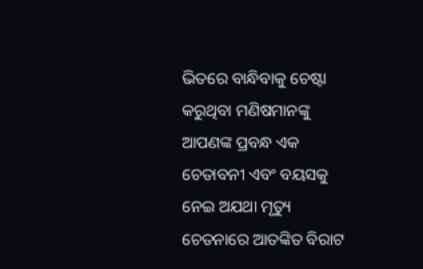ଭିତରେ ବାନ୍ଧିବାକୁ ଚେଷ୍ଟା କରୁଥିବା ମଣିଷମାନଙ୍କୁ ଆପଣଙ୍କ ପ୍ରବନ୍ଧ ଏକ ଚେତାବନୀ ଏବଂ ବୟସକୁ ନେଇ ଅଯଥା ମୃତ୍ୟୁ ଚେତନାରେ ଆତଙ୍କିତ ବିରାଟ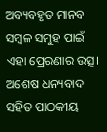ଅବ୍ୟବହୃତ ମାନବ ସମ୍ବଳ ସମୁହ ପାଇଁ ଏହା ପ୍ରେରଣାର ଉତ୍ସ। ଅଶେଷ ଧନ୍ୟବାଦ ସହିତ ପାଠକୀୟ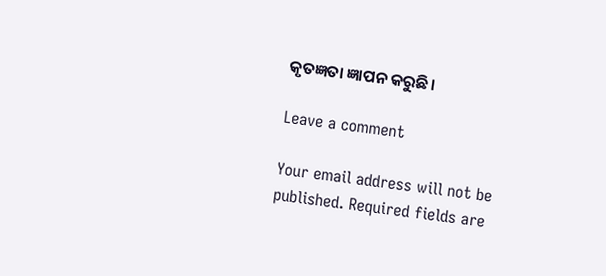କୃତଜ୍ଞତା ଜ୍ଞାପନ କରୁଛି।

Leave a comment

Your email address will not be published. Required fields are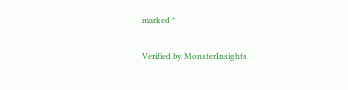marked *

Verified by MonsterInsights